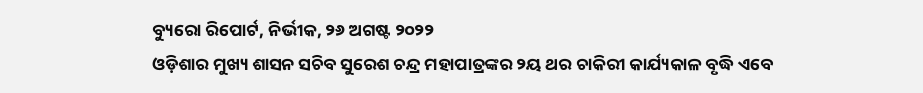ବ୍ୟୁରୋ ରିପୋର୍ଟ, ନିର୍ଭୀକ, ୨୬ ଅଗଷ୍ଟ ୨୦୨୨
ଓଡ଼ିଶାର ମୁଖ୍ୟ ଶାସନ ସଚିବ ସୁରେଶ ଚନ୍ଦ୍ର ମହାପାତ୍ରଙ୍କର ୨ୟ ଥର ଚାକିରୀ କାର୍ଯ୍ୟକାଳ ବୃଦ୍ଧି ଏବେ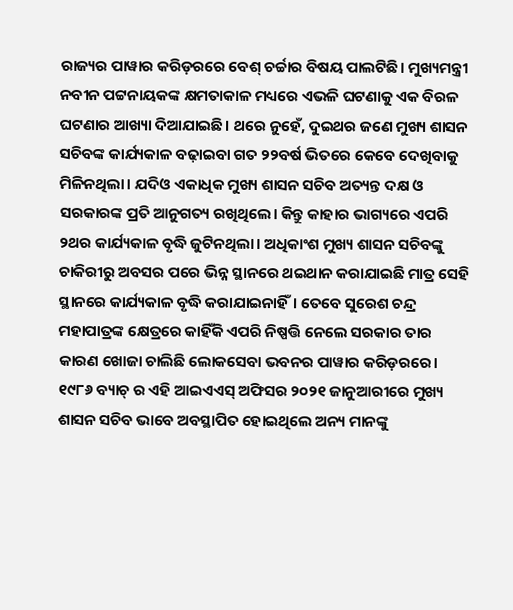ରାଜ୍ୟର ପାୱାର କରିଡ଼ରରେ ବେଶ୍ ଚର୍ଚ୍ଚାର ବିଷୟ ପାଲଟିଛି। ମୁଖ୍ୟମନ୍ତ୍ରୀ ନବୀନ ପଟ୍ଟନାୟକଙ୍କ କ୍ଷମତାକାଳ ମଧ୍ୟରେ ଏଭଳି ଘଟଣାକୁ ଏକ ବିରଳ ଘଟଣାର ଆଖ୍ୟା ଦିଆଯାଇଛି। ଥରେ ନୁହେଁ, ଦୁଇଥର ଜଣେ ମୁଖ୍ୟ ଶାସନ ସଚିବଙ୍କ କାର୍ଯ୍ୟକାଳ ବଢ଼ାଇବା ଗତ ୨୨ବର୍ଷ ଭିତରେ କେବେ ଦେଖିବାକୁ ମିଳିନଥିଲା। ଯଦିଓ ଏକାଧିକ ମୁଖ୍ୟ ଶାସନ ସଚିବ ଅତ୍ୟନ୍ତ ଦକ୍ଷ ଓ ସରକାରଙ୍କ ପ୍ରତି ଆନୁଗତ୍ୟ ରଖିଥିଲେ। କିନ୍ତୁ କାହାର ଭାଗ୍ୟରେ ଏପରି ୨ଥର କାର୍ଯ୍ୟକାଳ ବୃଦ୍ଧି ଜୁଟିନଥିଲା। ଅଧିକାଂଶ ମୁଖ୍ୟ ଶାସନ ସଚିବଙ୍କୁ ଚାକିରୀରୁ ଅବସର ପରେ ଭିନ୍ନ ସ୍ଥାନରେ ଥଇଥାନ କରାଯାଇଛି ମାତ୍ର ସେହି ସ୍ଥାନରେ କାର୍ଯ୍ୟକାଳ ବୃଦ୍ଧି କରାଯାଇନାହିଁ। ତେବେ ସୁରେଶ ଚନ୍ଦ୍ର ମହାପାତ୍ରଙ୍କ କ୍ଷେତ୍ରରେ କାହିଁକି ଏପରି ନିଷ୍ପତ୍ତି ନେଲେ ସରକାର ତାର କାରଣ ଖୋଜା ଚାଲିଛି ଲୋକସେବା ଭବନର ପାୱାର କରିଡ଼ରରେ।
୧୯୮୬ ବ୍ୟାଚ୍ ର ଏହି ଆଇଏଏସ୍ ଅଫିସର ୨୦୨୧ ଜାନୁଆରୀରେ ମୁଖ୍ୟ ଶାସନ ସଚିବ ଭାବେ ଅବସ୍ଥାପିତ ହୋଇଥିଲେ ଅନ୍ୟ ମାନଙ୍କୁ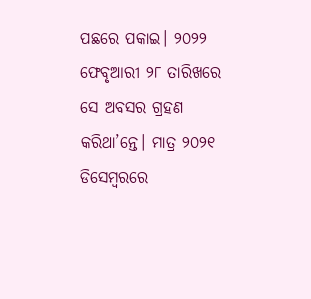ପଛରେ ପକାଇ। ୨୦୨୨ ଫେବୃଆରୀ ୨୮ ତାରିଖରେ ସେ ଅବସର ଗ୍ରହଣ କରିଥା’ନ୍ତେ। ମାତ୍ର ୨୦୨୧ ଡିସେମ୍ବରରେ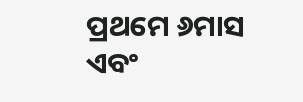ପ୍ରଥମେ ୬ମାସ ଏବଂ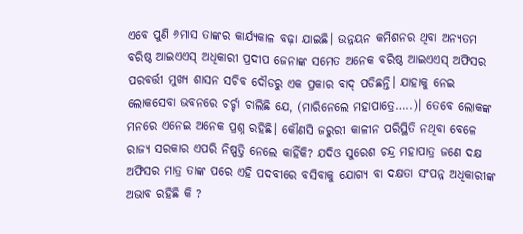ଏବେ ପୁଣି ୬ମାସ ତାଙ୍କର କାର୍ଯ୍ୟକାଳ ବଢ଼ା ଯାଇଛି। ଉନ୍ନୟନ କମିଶନର ଥିବା ଅନ୍ୟତମ ବରିଷ୍ଠ ଆଇଏଏସ୍ ଅଧିକାରୀ ପ୍ରଦୀପ ଜେନାଙ୍କ ସମେତ ଅନେକ ବରିଷ୍ଠ ଆଇଏଏସ୍ ଅଫିସର ପରବର୍ତ୍ତୀ ମୁଖ୍ୟ ଶାସନ ସଚିବ ଦୌଡରୁ ଏକ ପ୍ରକାର ବାଦ୍ ପଡିଛନ୍ତି। ଯାହାକୁ ନେଇ ଲୋକସେବା ଭବନରେ ଚର୍ଚ୍ଚା ଚାଲିଛି ଯେ, (ମାରିନେଲେ ମହାପାତ୍ରେ…..)। ତେବେ ଲୋକଙ୍କ ମନରେ ଏନେଇ ଅନେକ ପ୍ରଶ୍ନ ରହିଛି। କୌଣସି ଜରୁରୀ କାଳୀନ ପରିସ୍ଥିତି ନଥିବା ବେଳେ ରାଜ୍ୟ ସରକାର ଏପରି ନିଷ୍ପତ୍ତି ନେଲେ କାହିଁକି? ଯଦିଓ ସୁରେଶ ଚନ୍ଦ୍ର ମହାପାତ୍ର ଜଣେ ଦକ୍ଷ ଅଫିସର ମାତ୍ର ତାଙ୍କ ପରେ ଏହି ପଦବୀରେ ବସିବାକୁ ଯୋଗ୍ୟ ବା ଦକ୍ଷତା ସଂପନ୍ନ ଅଧିକାରୀଙ୍କ ଅଭାବ ରହିଛି କି ?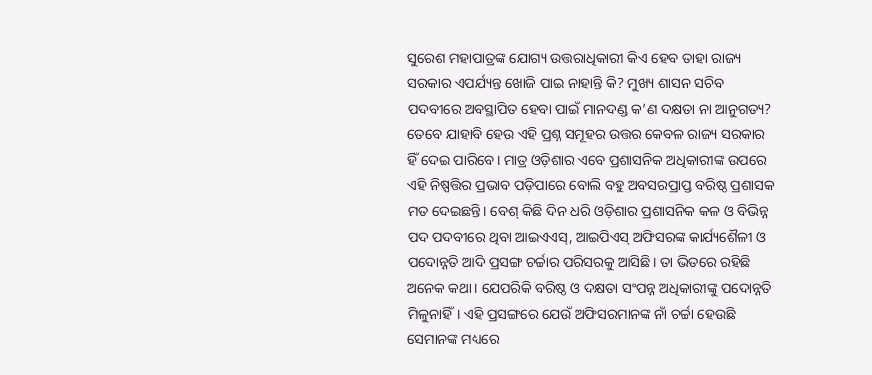ସୁରେଶ ମହାପାତ୍ରଙ୍କ ଯୋଗ୍ୟ ଉତ୍ତରାଧିକାରୀ କିଏ ହେବ ତାହା ରାଜ୍ୟ ସରକାର ଏପର୍ଯ୍ୟନ୍ତ ଖୋଜି ପାଇ ନାହାନ୍ତି କି? ମୁଖ୍ୟ ଶାସନ ସଚିବ ପଦବୀରେ ଅବସ୍ଥାପିତ ହେବା ପାଇଁ ମାନଦଣ୍ଡ କ’ଣ ଦକ୍ଷତା ନା ଆନୁଗତ୍ୟ?
ତେବେ ଯାହାବି ହେଉ ଏହି ପ୍ରଶ୍ନ ସମୂହର ଉତ୍ତର କେବଳ ରାଜ୍ୟ ସରକାର ହିଁ ଦେଇ ପାରିବେ। ମାତ୍ର ଓଡ଼ିଶାର ଏବେ ପ୍ରଶାସନିକ ଅଧିକାରୀଙ୍କ ଉପରେ ଏହି ନିଷ୍ପତ୍ତିର ପ୍ରଭାବ ପଡ଼ିପାରେ ବୋଲି ବହୁ ଅବସରପ୍ରାପ୍ତ ବରିଷ୍ଠ ପ୍ରଶାସକ ମତ ଦେଇଛନ୍ତି। ବେଶ୍ କିଛି ଦିନ ଧରି ଓଡ଼ିଶାର ପ୍ରଶାସନିକ କଳ ଓ ବିଭିନ୍ନ ପଦ ପଦବୀରେ ଥିବା ଆଇଏଏସ୍, ଆଇପିଏସ୍ ଅଫିସରଙ୍କ କାର୍ଯ୍ୟଶୈଳୀ ଓ ପଦୋନ୍ନତି ଆଦି ପ୍ରସଙ୍ଗ ଚର୍ଚ୍ଚାର ପରିସରକୁ ଆସିଛି। ତା ଭିତରେ ରହିଛି ଅନେକ କଥା। ଯେପରିକି ବରିଷ୍ଠ ଓ ଦକ୍ଷତା ସଂପନ୍ନ ଅଧିକାରୀଙ୍କୁ ପଦୋନ୍ନତି ମିଳୁନାହିଁ। ଏହି ପ୍ରସଙ୍ଗରେ ଯେଉଁ ଅଫିସରମାନଙ୍କ ନାଁ ଚର୍ଚ୍ଚା ହେଉଛି ସେମାନଙ୍କ ମଧ୍ୟରେ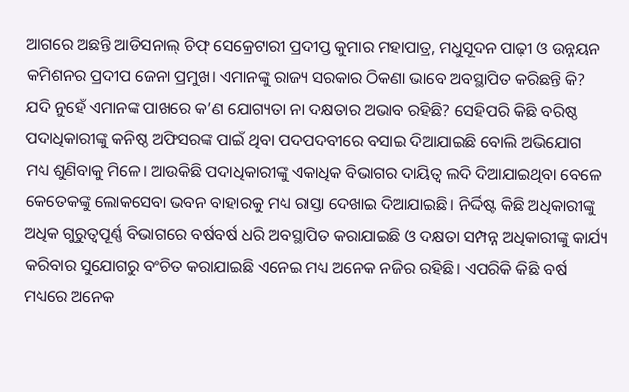ଆଗରେ ଅଛନ୍ତି ଆଡିସନାଲ୍ ଚିଫ୍ ସେକ୍ରେଟାରୀ ପ୍ରଦୀପ୍ତ କୁମାର ମହାପାତ୍ର, ମଧୁସୂଦନ ପାଢ଼ୀ ଓ ଉନ୍ନୟନ କମିଶନର ପ୍ରଦୀପ ଜେନା ପ୍ରମୁଖ। ଏମାନଙ୍କୁ ରାଜ୍ୟ ସରକାର ଠିକଣା ଭାବେ ଅବସ୍ଥାପିତ କରିଛନ୍ତି କି? ଯଦି ନୁହେଁ ଏମାନଙ୍କ ପାଖରେ କ’ଣ ଯୋଗ୍ୟତା ନା ଦକ୍ଷତାର ଅଭାବ ରହିଛି? ସେହିପରି କିଛି ବରିଷ୍ଠ ପଦାଧିକାରୀଙ୍କୁ କନିଷ୍ଠ ଅଫିସରଙ୍କ ପାଇଁ ଥିବା ପଦପଦବୀରେ ବସାଇ ଦିଆଯାଇଛି ବୋଲି ଅଭିଯୋଗ ମଧ୍ୟ ଶୁଣିବାକୁ ମିଳେ। ଆଉକିଛି ପଦାଧିକାରୀଙ୍କୁ ଏକାଧିକ ବିଭାଗର ଦାୟିତ୍ୱ ଲଦି ଦିଆଯାଇଥିବା ବେଳେ କେତେକଙ୍କୁ ଲୋକସେବା ଭବନ ବାହାରକୁ ମଧ୍ୟ ରାସ୍ତା ଦେଖାଇ ଦିଆଯାଇଛି। ନିର୍ଦ୍ଦିଷ୍ଟ କିଛି ଅଧିକାରୀଙ୍କୁ ଅଧିକ ଗୁରୁତ୍ୱପୂର୍ଣ୍ଣ ବିଭାଗରେ ବର୍ଷବର୍ଷ ଧରି ଅବସ୍ଥାପିତ କରାଯାଇଛି ଓ ଦକ୍ଷତା ସମ୍ପନ୍ନ ଅଧିକାରୀଙ୍କୁ କାର୍ଯ୍ୟ କରିବାର ସୁଯୋଗରୁ ବଂଚିତ କରାଯାଇଛି ଏନେଇ ମଧ୍ୟ ଅନେକ ନଜିର ରହିଛି। ଏପରିକି କିଛି ବର୍ଷ ମଧ୍ୟରେ ଅନେକ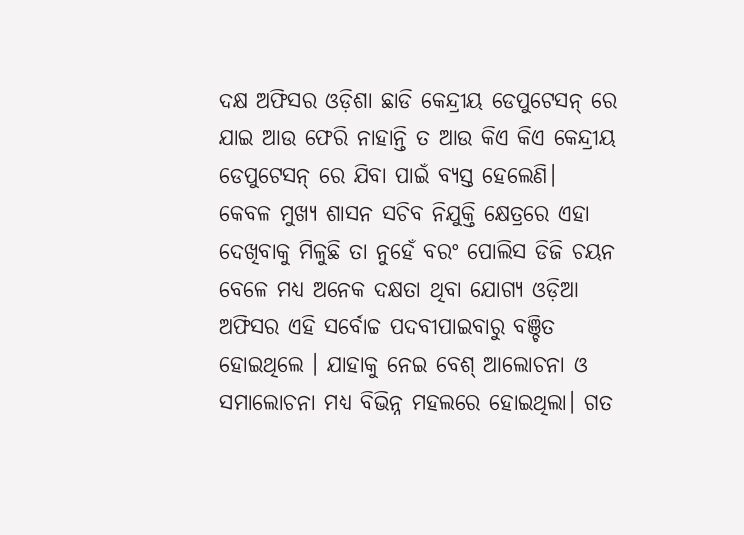ଦକ୍ଷ ଅଫିସର ଓଡ଼ିଶା ଛାଡି କେନ୍ଦ୍ରୀୟ ଡେପୁଟେସନ୍ ରେ ଯାଇ ଆଉ ଫେରି ନାହାନ୍ତି ତ ଆଉ କିଏ କିଏ କେନ୍ଦ୍ରୀୟ ଡେପୁଟେସନ୍ ରେ ଯିବା ପାଇଁ ବ୍ୟସ୍ତ ହେଲେଣି।
କେବଳ ମୁଖ୍ୟ ଶାସନ ସଚିବ ନିଯୁକ୍ତି କ୍ଷେତ୍ରରେ ଏହା ଦେଖିବାକୁ ମିଳୁଛି ତା ନୁହେଁ ବରଂ ପୋଲିସ ଡିଜି ଚୟନ ବେଳେ ମଧ୍ୟ ଅନେକ ଦକ୍ଷତା ଥିବା ଯୋଗ୍ୟ ଓଡ଼ିଆ ଅଫିସର ଏହି ସର୍ବୋଚ୍ଚ ପଦବୀପାଇବାରୁ ବଞ୍ଚିତ ହୋଇଥିଲେ । ଯାହାକୁ ନେଇ ବେଶ୍ ଆଲୋଚନା ଓ ସମାଲୋଚନା ମଧ୍ୟ ବିଭିନ୍ନ ମହଲରେ ହୋଇଥିଲା। ଗତ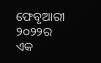ଫେବୃଆରୀ ୨୦୨୨ର ଏକ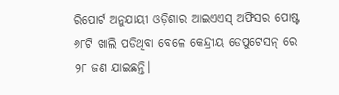ରିପୋର୍ଟ ଅନୁଯାୟୀ ଓଡ଼ିଶାର ଆଇଏଏସ୍ ଅଫିସର ପୋଷ୍ଟ ୬୮ଟି ଖାଲି ପଡିଥିବା ବେଳେ କେନ୍ଦ୍ରୀୟ ଡେପୁଟେସନ୍ ରେ ୨୮ ଜଣ ଯାଇଛନ୍ତି।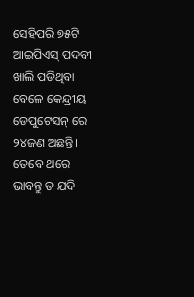ସେହିପରି ୭୫ଟି ଆଇପିଏସ୍ ପଦବୀ ଖାଲି ପଡିଥିବା ବେଳେ କେନ୍ଦ୍ରୀୟ ଡେପୁଟେସନ୍ ରେ ୨୪ଜଣ ଅଛନ୍ତି।
ତେବେ ଥରେ ଭାବନ୍ତୁ ତ ଯଦି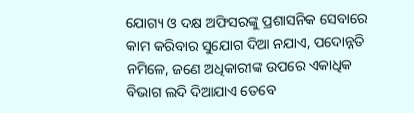ଯୋଗ୍ୟ ଓ ଦକ୍ଷ ଅଫିସରଙ୍କୁ ପ୍ରଶାସନିକ ସେବାରେ କାମ କରିବାର ସୁଯୋଗ ଦିଆ ନଯାଏ, ପଦୋନ୍ନତି ନମିଳେ, ଜଣେ ଅଧିକାରୀଙ୍କ ଉପରେ ଏକାଧିକ ବିଭାଗ ଲଦି ଦିଆଯାଏ ତେବେ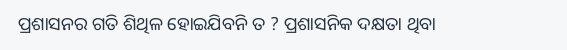ପ୍ରଶାସନର ଗତି ଶିଥିଳ ହୋଇଯିବନି ତ ? ପ୍ରଶାସନିକ ଦକ୍ଷତା ଥିବା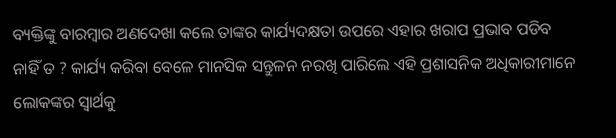ବ୍ୟକ୍ତିଙ୍କୁ ବାରମ୍ବାର ଅଣଦେଖା କଲେ ତାଙ୍କର କାର୍ଯ୍ୟଦକ୍ଷତା ଉପରେ ଏହାର ଖରାପ ପ୍ରଭାବ ପଡିବ ନାହିଁ ତ ? କାର୍ଯ୍ୟ କରିବା ବେଳେ ମାନସିକ ସନ୍ତୁଳନ ନରଖି ପାରିଲେ ଏହି ପ୍ରଶାସନିକ ଅଧିକାରୀମାନେ ଲୋକଙ୍କର ସ୍ୱାର୍ଥକୁ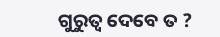ଗୁରୁତ୍ୱ ଦେବେ ତ ?